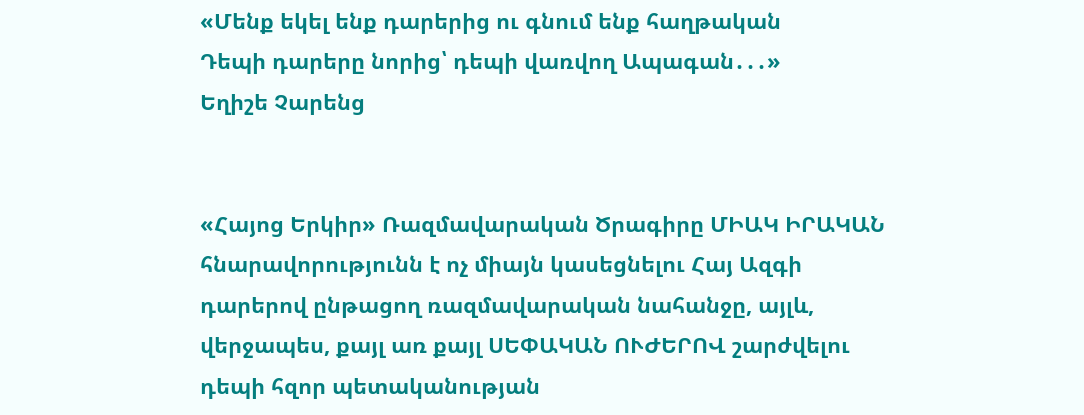«Մենք եկել ենք դարերից ու գնում ենք հաղթական
Դեպի դարերը նորից՝ դեպի վառվող Ապագան․․․»
Եղիշե Չարենց


«Հայոց Երկիր» Ռազմավարական Ծրագիրը ՄԻԱԿ ԻՐԱԿԱՆ հնարավորությունն է ոչ միայն կասեցնելու Հայ Ազգի դարերով ընթացող ռազմավարական նահանջը, այլև, վերջապես, քայլ առ քայլ ՍԵՓԱԿԱՆ ՈՒԺԵՐՈՎ շարժվելու դեպի հզոր պետականության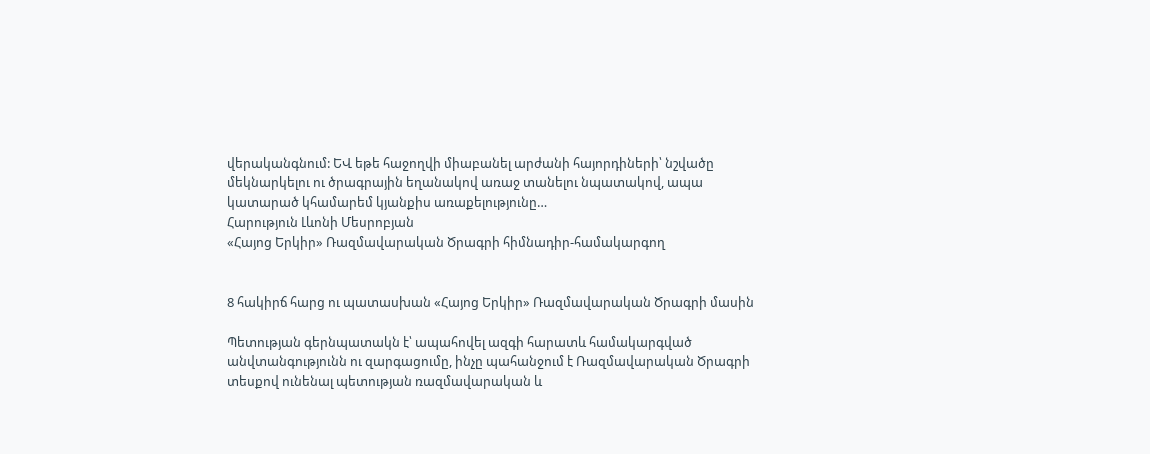վերականգնում: ԵՎ եթե հաջողվի միաբանել արժանի հայորդիների՝ նշվածը մեկնարկելու ու ծրագրային եղանակով առաջ տանելու նպատակով, ապա կատարած կհամարեմ կյանքիս առաքելությունը…
Հարություն Լևոնի Մեսրոբյան
«Հայոց Երկիր» Ռազմավարական Ծրագրի հիմնադիր-համակարգող


8 հակիրճ հարց ու պատասխան «Հայոց Երկիր» Ռազմավարական Ծրագրի մասին

Պետության գերնպատակն է՝ ապահովել ազգի հարատև համակարգված անվտանգությունն ու զարգացումը, ինչը պահանջում է Ռազմավարական Ծրագրի տեսքով ունենալ պետության ռազմավարական և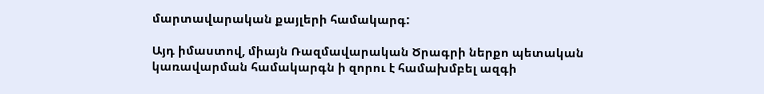մարտավարական քայլերի համակարգ:

Այդ իմաստով, միայն Ռազմավարական Ծրագրի ներքո պետական կառավարման համակարգն ի զորու է համախմբել ազգի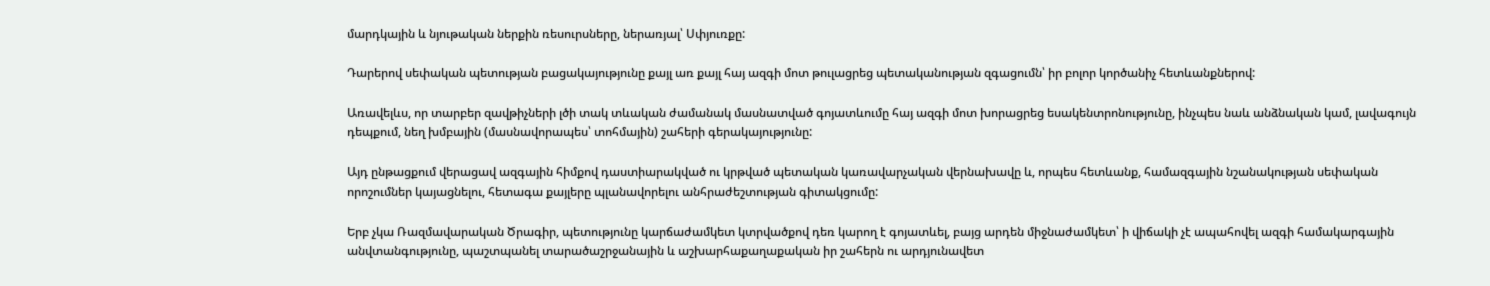մարդկային և նյութական ներքին ռեսուրսները, ներառյալ՝ Սփյուռքը:

Դարերով սեփական պետության բացակայությունը քայլ առ քայլ հայ ազգի մոտ թուլացրեց պետականության զգացումն՝ իր բոլոր կործանիչ հետևանքներով:

Առավելևս, որ տարբեր զավթիչների լծի տակ տևական ժամանակ մասնատված գոյատևումը հայ ազգի մոտ խորացրեց եսակենտրոնությունը, ինչպես նաև անձնական կամ, լավագույն դեպքում, նեղ խմբային (մասնավորապես՝ տոհմային) շահերի գերակայությունը:

Այդ ընթացքում վերացավ ազգային հիմքով դաստիարակված ու կրթված պետական կառավարչական վերնախավը և, որպես հետևանք, համազգային նշանակության սեփական որոշումներ կայացնելու, հետագա քայլերը պլանավորելու անհրաժեշտության գիտակցումը:

Երբ չկա Ռազմավարական Ծրագիր, պետությունը կարճաժամկետ կտրվածքով դեռ կարող է գոյատևել, բայց արդեն միջնաժամկետ՝ ի վիճակի չէ ապահովել ազգի համակարգային անվտանգությունը, պաշտպանել տարածաշրջանային և աշխարհաքաղաքական իր շահերն ու արդյունավետ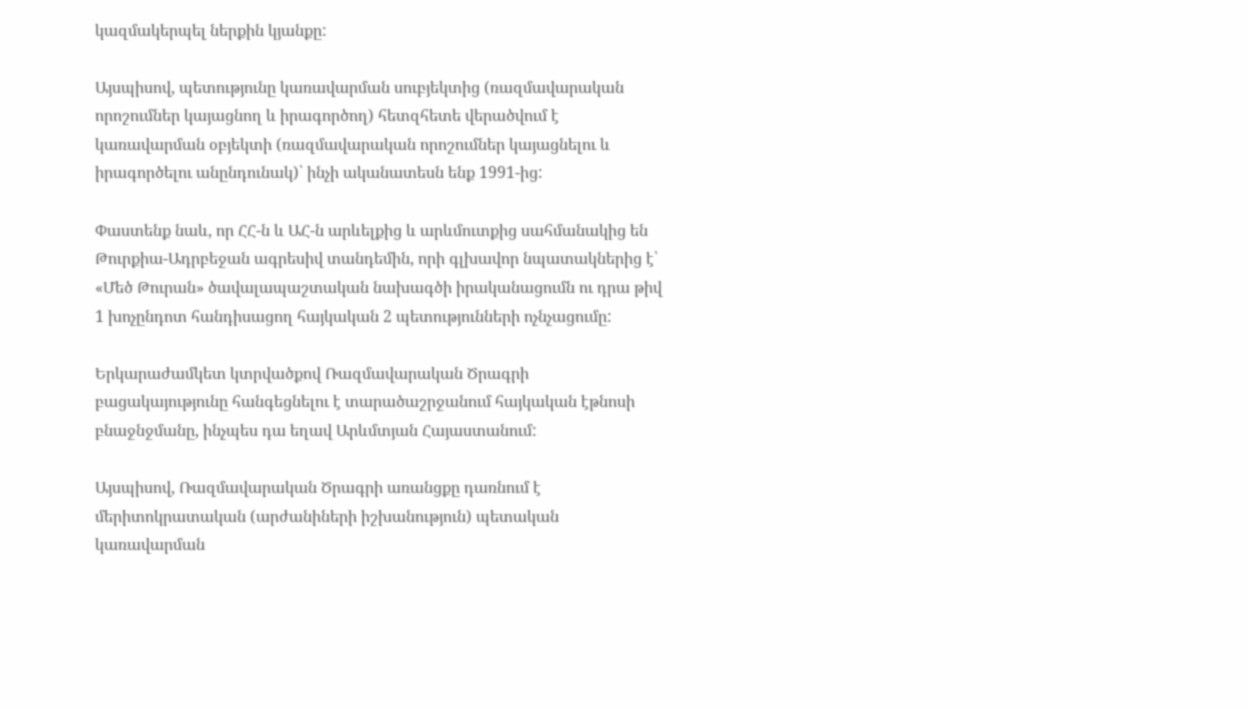կազմակերպել ներքին կյանքը:

Այսպիսով, պետությունը կառավարման սուբյեկտից (ռազմավարական որոշումներ կայացնող և իրագործող) հետզհետե վերածվում է կառավարման օբյեկտի (ռազմավարական որոշումներ կայացնելու և իրագործելու անընդունակ)՝ ինչի ականատեսն ենք 1991-ից:

Փաստենք նաև, որ ՀՀ-ն և ԱՀ-ն արևելքից և արևմուտքից սահմանակից են Թուրքիա-Ադրբեջան ագրեսիվ տանդեմին, որի գլխավոր նպատակներից է՝ «Մեծ Թուրան» ծավալապաշտական նախագծի իրականացումն ու դրա թիվ 1 խոչընդոտ հանդիսացող հայկական 2 պետությունների ոչնչացումը:

Երկարաժամկետ կտրվածքով Ռազմավարական Ծրագրի բացակայությունը հանգեցնելու է տարածաշրջանում հայկական էթնոսի բնաջնջմանը, ինչպես դա եղավ Արևմտյան Հայաստանում:

Այսպիսով, Ռազմավարական Ծրագրի առանցքը դառնում է մերիտոկրատական (արժանիների իշխանություն) պետական կառավարման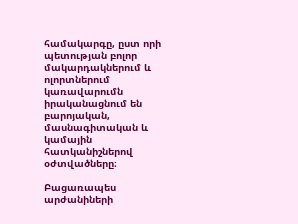համակարգը, ըստ որի պետության բոլոր մակարդակներում և ոլորտներում կառավարումն իրականացնում են բարոյական, մասնագիտական և կամային հատկանիշներով օժտվածները։

Բացառապես արժանիների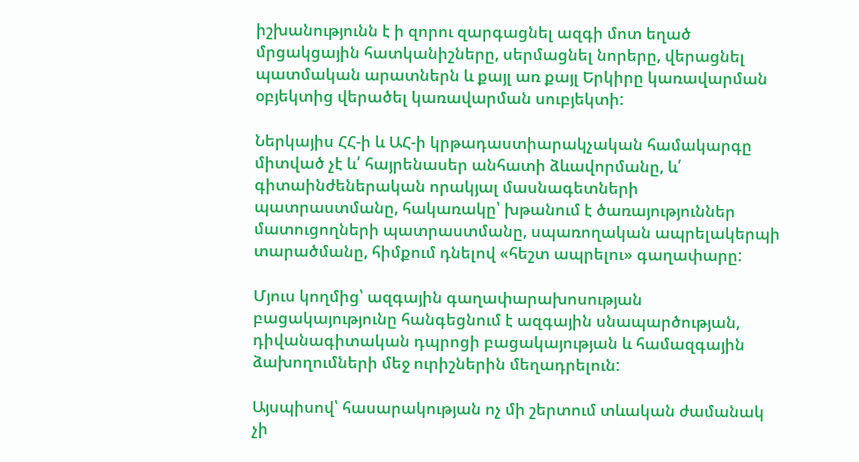իշխանությունն է ի զորու զարգացնել ազգի մոտ եղած մրցակցային հատկանիշները, սերմացնել նորերը, վերացնել պատմական արատներն և քայլ առ քայլ Երկիրը կառավարման օբյեկտից վերածել կառավարման սուբյեկտի:

Ներկայիս ՀՀ-ի և ԱՀ-ի կրթադաստիարակչական համակարգը միտված չէ և՛ հայրենասեր անհատի ձևավորմանը, և՛ գիտաինժեներական որակյալ մասնագետների պատրաստմանը, հակառակը՝ խթանում է ծառայություններ մատուցողների պատրաստմանը, սպառողական ապրելակերպի տարածմանը, հիմքում դնելով «հեշտ ապրելու» գաղափարը:

Մյուս կողմից՝ ազգային գաղափարախոսության բացակայությունը հանգեցնում է ազգային սնապարծության, դիվանագիտական դպրոցի բացակայության և համազգային ձախողումների մեջ ուրիշներին մեղադրելուն:

Այսպիսով՝ հասարակության ոչ մի շերտում տևական ժամանակ չի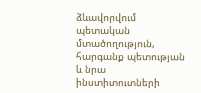ձևավորվում պետական մտածողություն, հարգանք պետության և նրա ինստիտուտների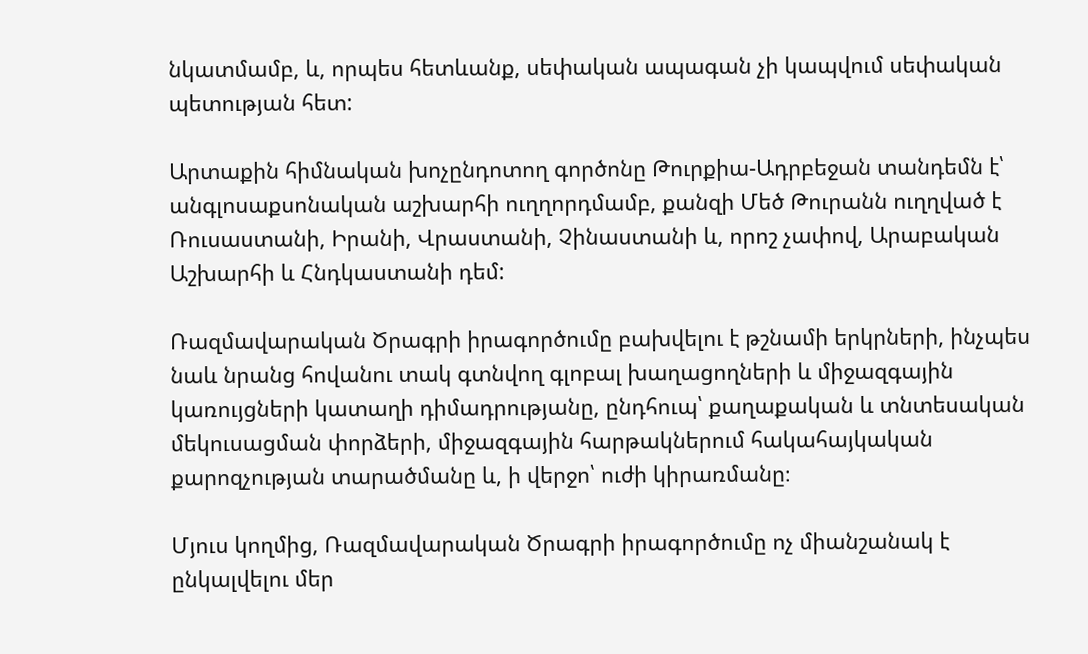նկատմամբ, և, որպես հետևանք, սեփական ապագան չի կապվում սեփական պետության հետ:

Արտաքին հիմնական խոչընդոտող գործոնը Թուրքիա-Ադրբեջան տանդեմն է՝ անգլոսաքսոնական աշխարհի ուղղորդմամբ, քանզի Մեծ Թուրանն ուղղված է Ռուսաստանի, Իրանի, Վրաստանի, Չինաստանի և, որոշ չափով, Արաբական Աշխարհի և Հնդկաստանի դեմ:

Ռազմավարական Ծրագրի իրագործումը բախվելու է թշնամի երկրների, ինչպես նաև նրանց հովանու տակ գտնվող գլոբալ խաղացողների և միջազգային կառույցների կատաղի դիմադրությանը, ընդհուպ՝ քաղաքական և տնտեսական մեկուսացման փորձերի, միջազգային հարթակներում հակահայկական քարոզչության տարածմանը և, ի վերջո՝ ուժի կիրառմանը։

Մյուս կողմից, Ռազմավարական Ծրագրի իրագործումը ոչ միանշանակ է ընկալվելու մեր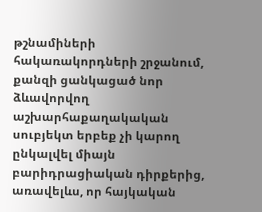թշնամիների հակառակորդների շրջանում, քանզի ցանկացած նոր ձևավորվող աշխարհաքաղակական սուբյեկտ երբեք չի կարող ընկալվել միայն բարիդրացիական դիրքերից, առավելևս, որ հայկական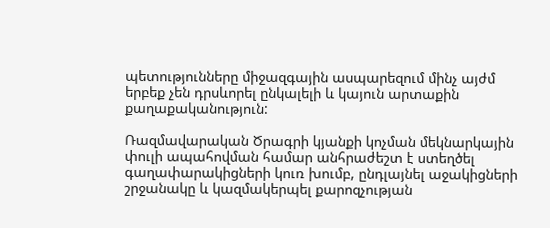պետությունները միջազգային ասպարեզում մինչ այժմ երբեք չեն դրսևորել ընկալելի և կայուն արտաքին քաղաքականություն:

Ռազմավարական Ծրագրի կյանքի կոչման մեկնարկային փուլի ապահովման համար անհրաժեշտ է ստեղծել գաղափարակիցների կուռ խումբ, ընդլայնել աջակիցների շրջանակը և կազմակերպել քարոզչության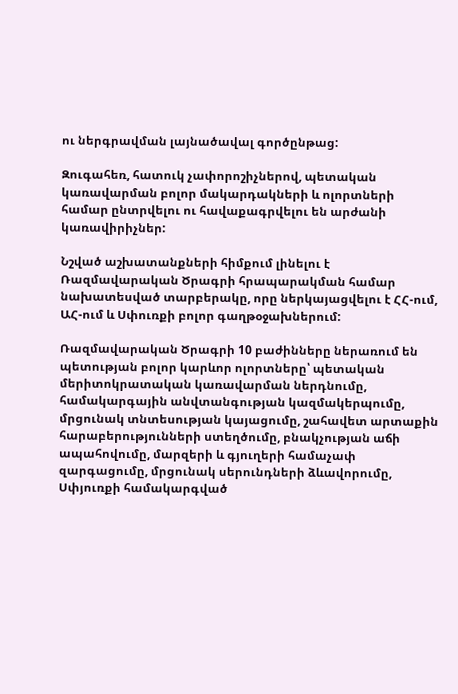ու ներգրավման լայնածավալ գործընթաց:

Զուգահեռ, հատուկ չափորոշիչներով, պետական կառավարման բոլոր մակարդակների և ոլորտների համար ընտրվելու ու հավաքագրվելու են արժանի կառավիրիչներ:

Նշված աշխատանքների հիմքում լինելու է Ռազմավարական Ծրագրի հրապարակման համար նախատեսված տարբերակը, որը ներկայացվելու է ՀՀ-ում, ԱՀ-ում և Սփուռքի բոլոր գաղթօջախներում:

Ռազմավարական Ծրագրի 10 բաժինները ներառում են պետության բոլոր կարևոր ոլորտները՝ պետական մերիտոկրատական կառավարման ներդնումը, համակարգային անվտանգության կազմակերպումը, մրցունակ տնտեսության կայացումը, շահավետ արտաքին հարաբերությունների ստեղծումը, բնակչության աճի ապահովումը, մարզերի և գյուղերի համաչափ զարգացումը, մրցունակ սերունդների ձևավորումը, Սփյուռքի համակարգված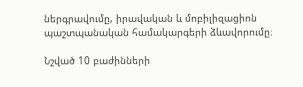ներգրավումը, իրավական և մոբիլիզացիոն պաշտպանական համակարգերի ձևավորումը։

Նշված 10 բաժինների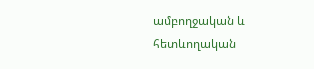ամբողջական և հետևողական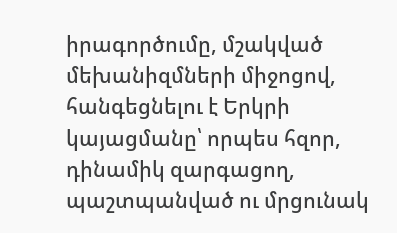իրագործումը, մշակված մեխանիզմների միջոցով, հանգեցնելու է Երկրի կայացմանը՝ որպես հզոր, դինամիկ զարգացող, պաշտպանված ու մրցունակ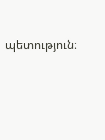պետություն։